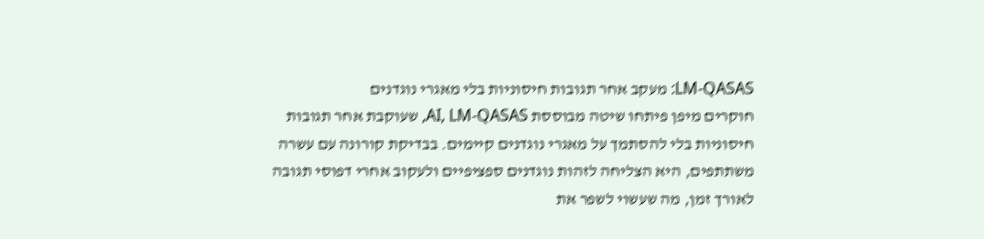LM-QASAS: מעקב אחר תגובות חיסוניות בלי מאגרי נוגדנים
חוקרים מיפן פיתחו שיטה מבוססת AI, LM-QASAS, שעוקבת אחר תגובות חיסוניות בלי להסתמך על מאגרי נוגדנים קיימים. בבדיקת קורונה עם עשרה משתתפים, היא הצליחה לזהות נוגדנים ספציפיים ולעקוב אחרי דפוסי תגובה לאורך זמן, מה שעשוי לשפר את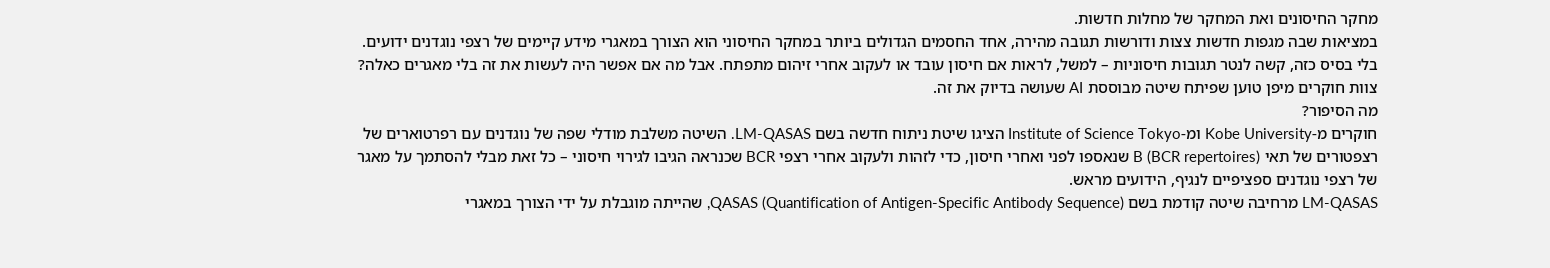מחקר החיסונים ואת המחקר של מחלות חדשות.
במציאות שבה מגפות חדשות צצות ודורשות תגובה מהירה, אחד החסמים הגדולים ביותר במחקר החיסוני הוא הצורך במאגרי מידע קיימים של רצפי נוגדנים ידועים. בלי בסיס כזה, קשה לנטר תגובות חיסוניות – למשל, לראות אם חיסון עובד או לעקוב אחרי זיהום מתפתח. אבל מה אם אפשר היה לעשות את זה בלי מאגרים כאלה? צוות חוקרים מיפן טוען שפיתח שיטה מבוססת AI שעושה בדיוק את זה.
מה הסיפור?
חוקרים מ-Kobe University ומ-Institute of Science Tokyo הציגו שיטת ניתוח חדשה בשם LM-QASAS. השיטה משלבת מודלי שפה של נוגדנים עם רפרטוארים של רצפטורים של תאי B (BCR repertoires) שנאספו לפני ואחרי חיסון, כדי לזהות ולעקוב אחרי רצפי BCR שכנראה הגיבו לגירוי חיסוני – כל זאת מבלי להסתמך על מאגר של רצפי נוגדנים ספציפיים לנגיף, הידועים מראש.
LM-QASAS מרחיבה שיטה קודמת בשם QASAS (Quantification of Antigen-Specific Antibody Sequence), שהייתה מוגבלת על ידי הצורך במאגרי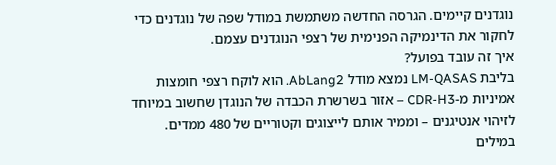נוגדנים קיימים. הגרסה החדשה משתמשת במודל שפה של נוגדנים כדי לחקור את הדינמיקה הפנימית של רצפי הנוגדנים עצמם.
איך זה עובד בפועל?
בליבת LM-QASAS נמצא מודל AbLang2. הוא לוקח רצפי חומצות אמיניות מ-CDR-H3 – אזור בשרשרת הכבדה של הנוגדן שחשוב במיוחד לזיהוי אנטיגנים – וממיר אותם לייצוגים וקטוריים של 480 ממדים. במילים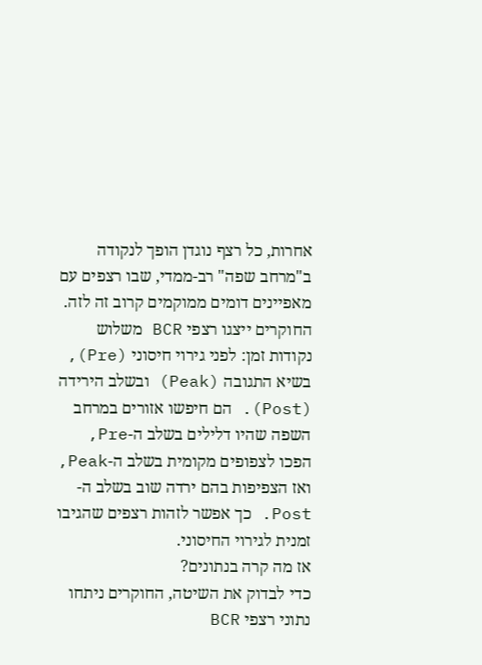אחרות, כל רצף נוגדן הופך לנקודה ב"מרחב שפה" רב-ממדי, שבו רצפים עם מאפיינים דומים ממוקמים קרוב זה לזה.
החוקרים ייצגו רצפי BCR משלוש נקודות זמן: לפני גירוי חיסוני (Pre), בשיא התגובה (Peak) ובשלב הירידה (Post). הם חיפשו אזורים במרחב השפה שהיו דלילים בשלב ה-Pre, הפכו לצפופים מקומית בשלב ה-Peak, ואז הצפיפות בהם ירדה שוב בשלב ה-Post. כך אפשר לזהות רצפים שהגיבו זמנית לגירוי החיסוני.
אז מה קרה בנתונים?
כדי לבדוק את השיטה, החוקרים ניתחו נתוני רצפי BCR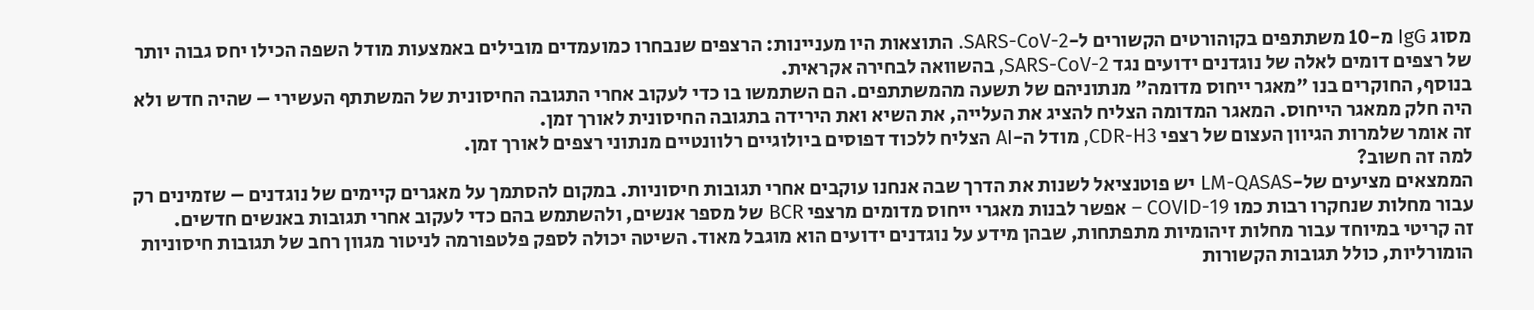מסוג IgG מ-10 משתתפים בקוהורטים הקשורים ל-SARS-CoV-2. התוצאות היו מעניינות: הרצפים שנבחרו כמועמדים מובילים באמצעות מודל השפה הכילו יחס גבוה יותר של רצפים דומים לאלה של נוגדנים ידועים נגד SARS-CoV-2, בהשוואה לבחירה אקראית.
בנוסף, החוקרים בנו "מאגר ייחוס מדומה" מנתוניהם של תשעה מהמשתתפים. הם השתמשו בו כדי לעקוב אחרי התגובה החיסונית של המשתתף העשירי – שהיה חדש ולא היה חלק ממאגר הייחוס. המאגר המדומה הצליח להציג את העלייה, את השיא ואת הירידה בתגובה החיסונית לאורך זמן.
זה אומר שלמרות הגיוון העצום של רצפי CDR-H3, מודל ה-AI הצליח ללכוד דפוסים ביולוגיים רלוונטיים מנתוני רצפים לאורך זמן.
למה זה חשוב?
הממצאים מציעים של-LM-QASAS יש פוטנציאל לשנות את הדרך שבה אנחנו עוקבים אחרי תגובות חיסוניות. במקום להסתמך על מאגרים קיימים של נוגדנים – שזמינים רק עבור מחלות שנחקרו רבות כמו COVID-19 – אפשר לבנות מאגרי ייחוס מדומים מרצפי BCR של מספר אנשים, ולהשתמש בהם כדי לעקוב אחרי תגובות באנשים חדשים.
זה קריטי במיוחד עבור מחלות זיהומיות מתפתחות, שבהן מידע על נוגדנים ידועים הוא מוגבל מאוד. השיטה יכולה לספק פלטפורמה לניטור מגוון רחב של תגובות חיסוניות הומורליות, כולל תגובות הקשורות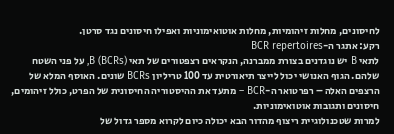לחיסונים, מחלות זיהומיות, מחלות אוטואימוניות ואפילו חיסונים נגד סרטן.
רקע: אתגר ה-BCR repertoires
לתאי B יש נוגדנים בצורת ממברנה, הנקראים רצפטורים של תאי B (BCRs), על פני השטח שלהם. הגוף האנושי יכול לייצר תיאורטית עד 100 טריליון BCRs שונים. האוסף המלא של הרצפים האלה – רפרטואר ה-BCR – מתעד את ההיסטוריה החיסונית של הפרט, כולל זיהומים, חיסונים ותגובות אוטואימוניות.
למרות שטכנולוגיית ריצוף מהדור הבא יכולה כיום לקרוא מספר גדול של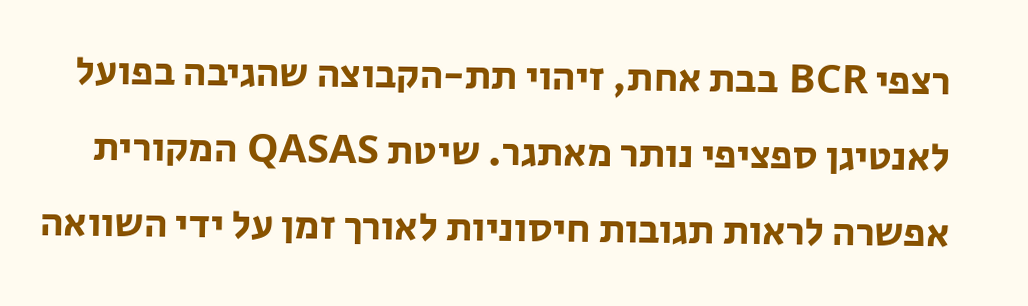רצפי BCR בבת אחת, זיהוי תת-הקבוצה שהגיבה בפועל לאנטיגן ספציפי נותר מאתגר. שיטת QASAS המקורית אפשרה לראות תגובות חיסוניות לאורך זמן על ידי השוואה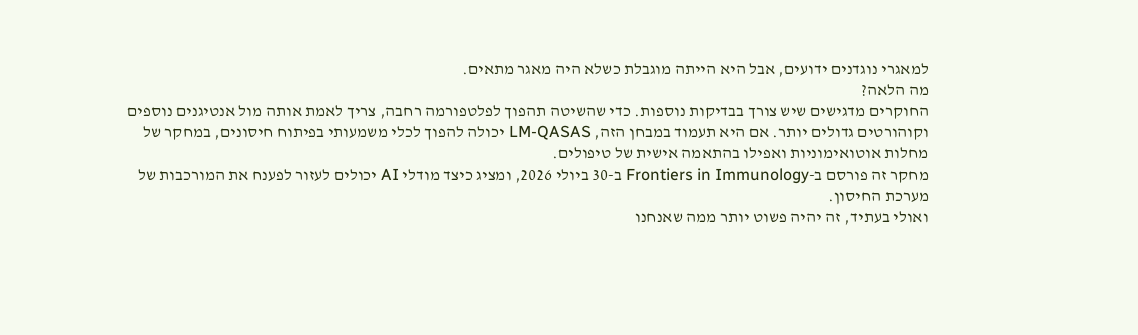למאגרי נוגדנים ידועים, אבל היא הייתה מוגבלת כשלא היה מאגר מתאים.
מה הלאה?
החוקרים מדגישים שיש צורך בבדיקות נוספות. כדי שהשיטה תהפוך לפלטפורמה רחבה, צריך לאמת אותה מול אנטיגנים נוספים וקוהורטים גדולים יותר. אם היא תעמוד במבחן הזה, LM-QASAS יכולה להפוך לכלי משמעותי בפיתוח חיסונים, במחקר של מחלות אוטואימוניות ואפילו בהתאמה אישית של טיפולים.
מחקר זה פורסם ב-Frontiers in Immunology ב-30 ביולי 2026, ומציג כיצד מודלי AI יכולים לעזור לפענח את המורכבות של מערכת החיסון.
ואולי בעתיד, זה יהיה פשוט יותר ממה שאנחנו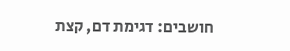חושבים: דגימת דם, קצת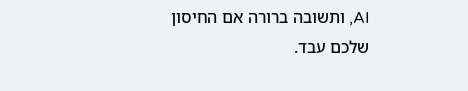AI, ותשובה ברורה אם החיסון שלכם עבד.